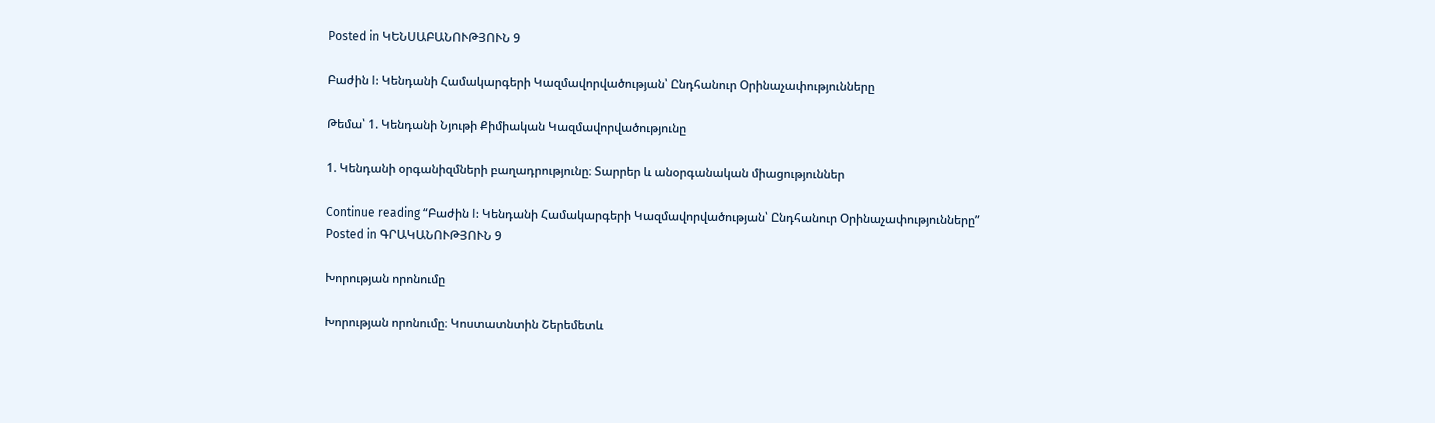Posted in ԿԵՆՍԱԲԱՆՈՒԹՅՈՒՆ 9

Բաժին I: Կենդանի Համակարգերի Կազմավորվածության՝ Ընդհանուր Օրինաչափությունները

Թեմա՝ 1. Կենդանի Նյութի Քիմիական Կազմավորվածությունը

1. Կենդանի օրգանիզմների բաղադրությունը։ Տարրեր և անօրգանական միացություններ

Continue reading “Բաժին I: Կենդանի Համակարգերի Կազմավորվածության՝ Ընդհանուր Օրինաչափությունները”
Posted in ԳՐԱԿԱՆՈՒԹՅՈՒՆ 9

Խորության որոնումը

Խորության որոնումը։ Կոստատնտին Շերեմետև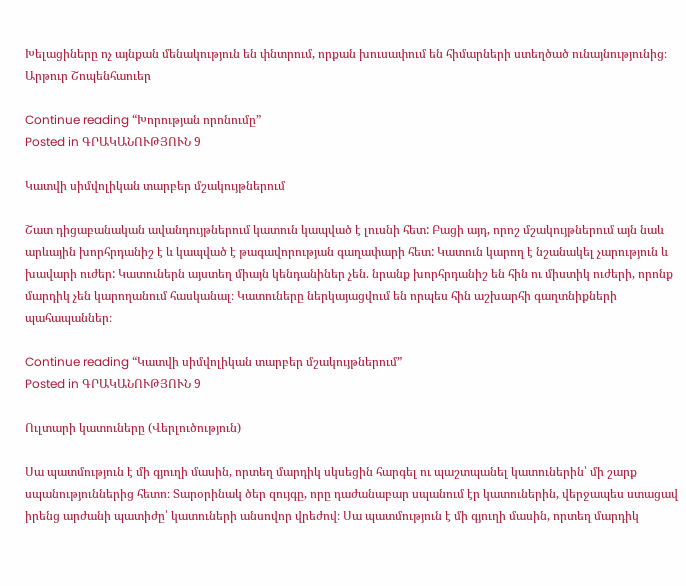Խելացիները ոչ այնքան մենակություն են փնտրում, որքան խուսափում են հիմարների ստեղծած ունայնությունից։
Արթուր Շոպենհաուեր

Continue reading “Խորության որոնումը”
Posted in ԳՐԱԿԱՆՈՒԹՅՈՒՆ 9

Կատվի սիմվոլիկան տարբեր մշակույթներում

Շատ դիցաբանական ավանդույթներում կատուն կապված է լուսնի հետ: Բացի այդ, որոշ մշակույթներում այն նաև արևային խորհրդանիշ է և կապված է թագավորության գաղափարի հետ: Կատուն կարող է նշանակել չարություն և խավարի ուժեր: Կատուներն այստեղ միայն կենդանիներ չեն. նրանք խորհրդանիշ են հին ու միստիկ ուժերի, որոնք մարդիկ չեն կարողանում հասկանալ։ Կատուները ներկայացվում են որպես հին աշխարհի գաղտնիքների պահապաններ։

Continue reading “Կատվի սիմվոլիկան տարբեր մշակույթներում”
Posted in ԳՐԱԿԱՆՈՒԹՅՈՒՆ 9

Ուլտարի կատուները (Վերլուծություն)

Սա պատմություն է մի գյուղի մասին, որտեղ մարդիկ սկսեցին հարգել ու պաշտպանել կատուներին՝ մի շարք սպանություններից հետո։ Տարօրինակ ծեր զույգը, որը դաժանաբար սպանում էր կատուներին, վերջապես ստացավ իրենց արժանի պատիժը՝ կատուների անսովոր վրեժով։ Սա պատմություն է մի գյուղի մասին, որտեղ մարդիկ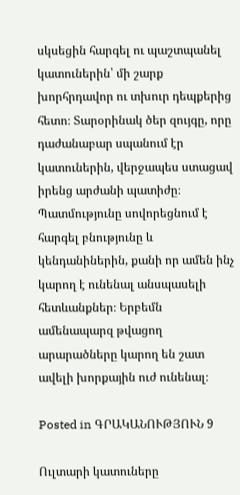սկսեցին հարգել ու պաշտպանել կատուներին՝ մի շարք խորհրդավոր ու տխուր դեպքերից հետո։ Տարօրինակ ծեր զույգը, որը դաժանաբար սպանում էր կատուներին, վերջապես ստացավ իրենց արժանի պատիժը։ Պատմությունը սովորեցնում է հարգել բնությունը և կենդանիներին, քանի որ ամեն ինչ կարող է ունենալ անսպասելի հետևանքներ։ Երբեմն ամենապարզ թվացող արարածները կարող են շատ ավելի խորքային ուժ ունենալ։

Posted in ԳՐԱԿԱՆՈՒԹՅՈՒՆ 9

Ուլտարի կատուները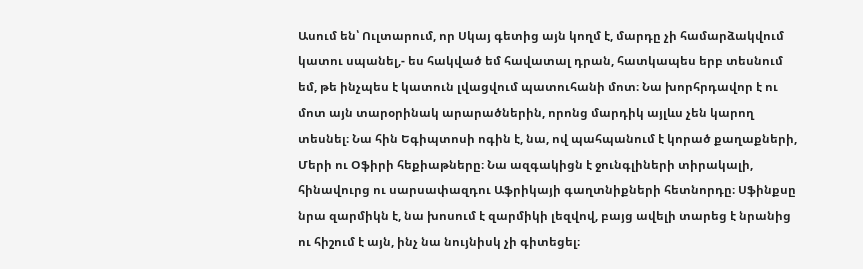Ասում են՝ Ուլտարում, որ Սկայ գետից այն կողմ է, մարդը չի համարձակվում կատու սպանել,- ես հակված եմ հավատալ դրան, հատկապես երբ տեսնում եմ, թե ինչպես է կատուն լվացվում պատուհանի մոտ։ Նա խորհրդավոր է ու մոտ այն տարօրինակ արարածներին, որոնց մարդիկ այլևս չեն կարող տեսնել։ Նա հին Եգիպտոսի ոգին է, նա, ով պահպանում է կորած քաղաքների, Մերի ու Օֆիրի հեքիաթները։ Նա ազգակիցն է ջունգլիների տիրակալի, հինավուրց ու սարսափազդու Աֆրիկայի գաղտնիքների հետնորդը։ Սֆինքսը նրա զարմիկն է, նա խոսում է զարմիկի լեզվով, բայց ավելի տարեց է նրանից ու հիշում է այն, ինչ նա նույնիսկ չի գիտեցել։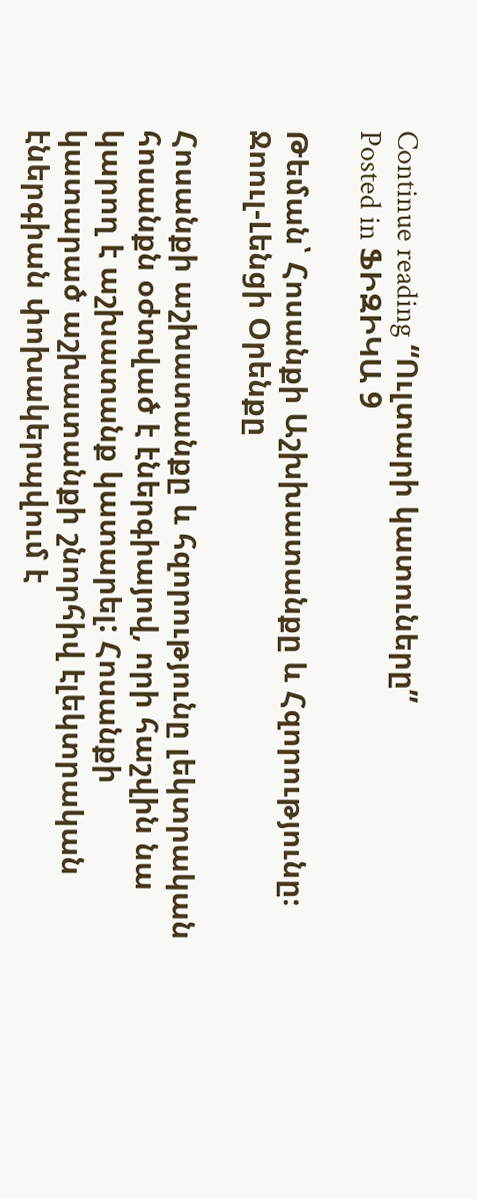Continue reading “Ուլտարի կատուները”
Posted in ՖԻԶԻԿԱ 9

Թեման՝ Հոսանքի Աշխխատանքը և Հզորությունը։ Ջոուլ-Լենցի Օրենքը

Հոսանքի աշխատանքը և հզորությունը լեկտրական հոսանքն օժտված է էներգիայով, որի հաշվին նա կարող է աշխատանք կատարել: Հոսանքի կատարած աշխատանքի շնորհիվ էլեկտրական էներգիան փոխակերպվում է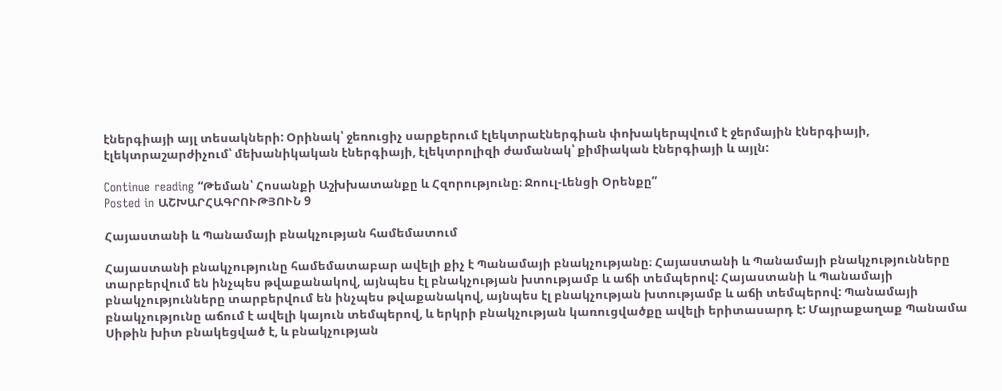էներգիայի այլ տեսակների: Օրինակ՝ ջեռուցիչ սարքերում էլեկտրաէներգիան փոխակերպվում է ջերմային էներգիայի, էլեկտրաշարժիչում՝ մեխանիկական էներգիայի, էլեկտրոլիզի ժամանակ՝ քիմիական էներգիայի և այլն:

Continue reading “Թեման՝ Հոսանքի Աշխխատանքը և Հզորությունը։ Ջոուլ-Լենցի Օրենքը”
Posted in ԱՇԽԱՐՀԱԳՐՈՒԹՅՈՒՆ 9

Հայաստանի և Պանամայի բնակչության համեմատում

Հայաստանի բնակչությունը համեմատաբար ավելի քիչ է Պանամայի բնակչությանը։ Հայաստանի և Պանամայի բնակչությունները տարբերվում են ինչպես թվաքանակով, այնպես էլ բնակչության խտությամբ և աճի տեմպերով: Հայաստանի և Պանամայի բնակչությունները տարբերվում են ինչպես թվաքանակով, այնպես էլ բնակչության խտությամբ և աճի տեմպերով: Պանամայի բնակչությունը աճում է ավելի կայուն տեմպերով, և երկրի բնակչության կառուցվածքը ավելի երիտասարդ է: Մայրաքաղաք Պանամա Սիթին խիտ բնակեցված է, և բնակչության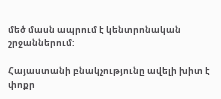մեծ մասն ապրում է կենտրոնական շրջաններում:

Հայաստանի բնակչությունը ավելի խիտ է փոքր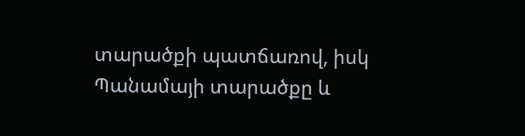տարածքի պատճառով, իսկ Պանամայի տարածքը և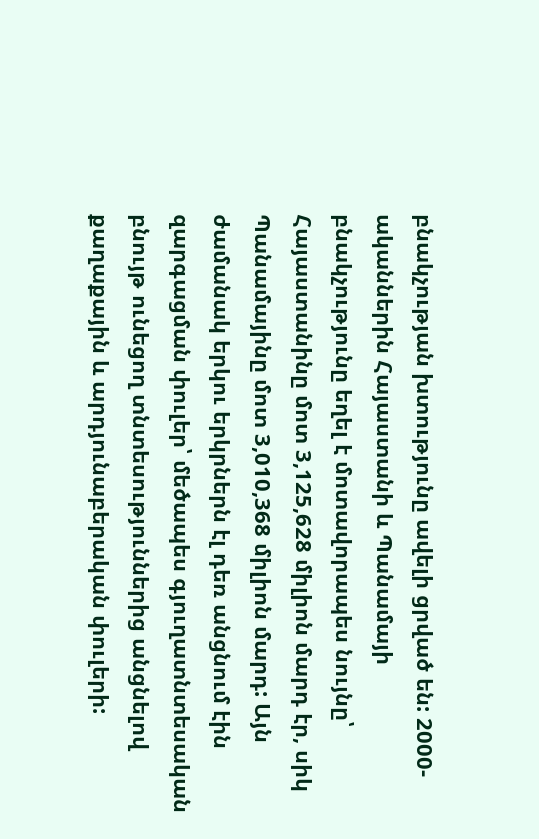բնակչության խտությունը ավելի ցրված են: 2000-ականներին Հայաստանի և Պանամայի բնակչությունը եղել է մոտավորապես նույնը՝ Հայաստանինը մոտ 3,125,628 միլիոն մարդ էր, սիկ Պանամայինը մոտ 3,010,368 միլիոն մարդ: Այն ժամանակ երկու երկրներն էլ դեռ անցնում էին զարգացման փուլեր՝ մեծապես գյուղատնտեսական բնույթ ունեցող տնտեսություններից անցնելով քաղաքային և արդյունաբերական փուլերի: